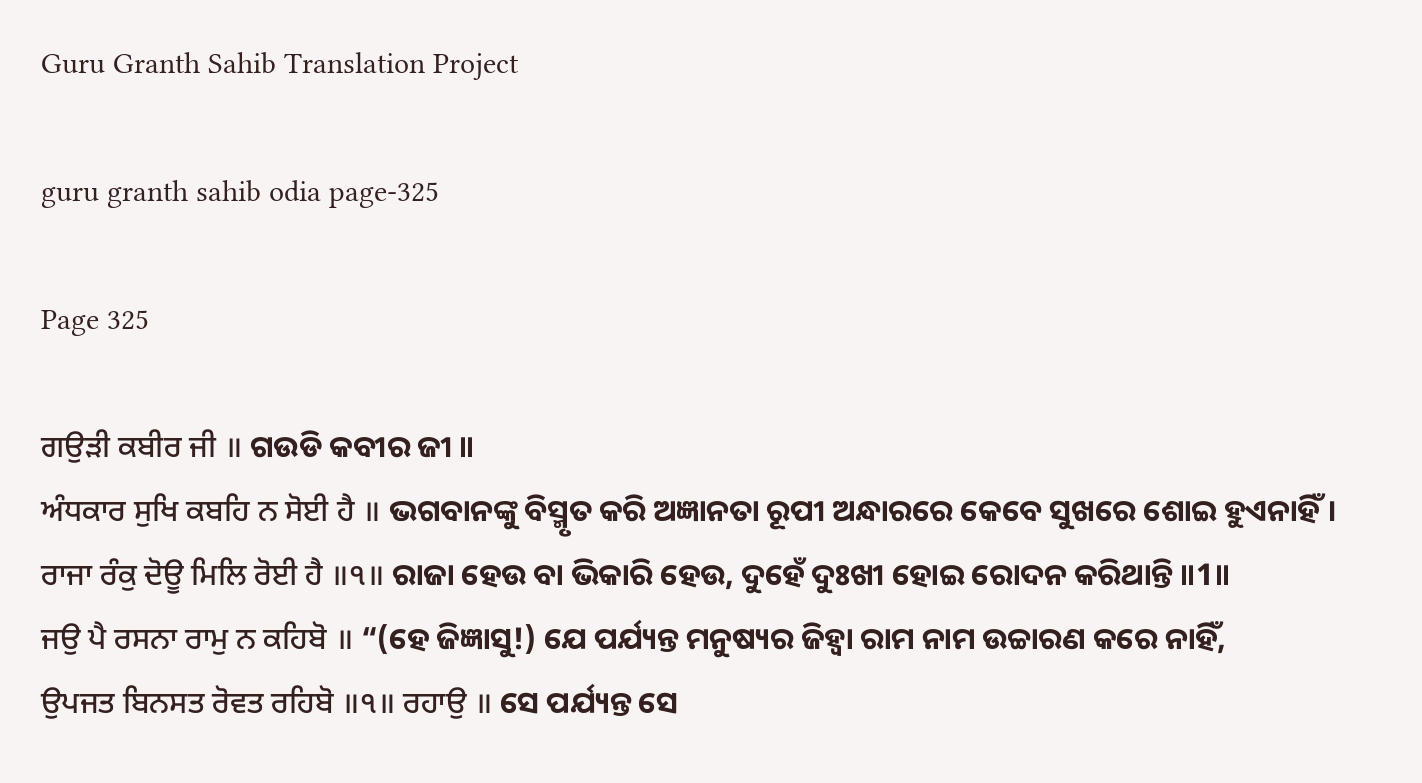Guru Granth Sahib Translation Project

guru granth sahib odia page-325

Page 325

ਗਉੜੀ ਕਬੀਰ ਜੀ ॥ ଗଉଡି କବୀର ଜୀ ॥
ਅੰਧਕਾਰ ਸੁਖਿ ਕਬਹਿ ਨ ਸੋਈ ਹੈ ॥ ଭଗବାନଙ୍କୁ ବିସ୍ମୃତ କରି ଅଜ୍ଞାନତା ରୂପୀ ଅନ୍ଧାରରେ କେବେ ସୁଖରେ ଶୋଇ ହୁଏନାହିଁ।
ਰਾਜਾ ਰੰਕੁ ਦੋਊ ਮਿਲਿ ਰੋਈ ਹੈ ॥੧॥ ରାଜା ହେଉ ବା ଭିକାରି ହେଉ, ଦୁହେଁ ଦୁଃଖୀ ହୋଇ ରୋଦନ କରିଥାନ୍ତି ॥1॥
ਜਉ ਪੈ ਰਸਨਾ ਰਾਮੁ ਨ ਕਹਿਬੋ ॥ “(ହେ ଜିଜ୍ଞାସୁ!) ଯେ ପର୍ଯ୍ୟନ୍ତ ମନୁଷ୍ୟର ଜିହ୍ଵା ରାମ ନାମ ଉଚ୍ଚାରଣ କରେ ନାହିଁ,
ਉਪਜਤ ਬਿਨਸਤ ਰੋਵਤ ਰਹਿਬੋ ॥੧॥ ਰਹਾਉ ॥ ସେ ପର୍ଯ୍ୟନ୍ତ ସେ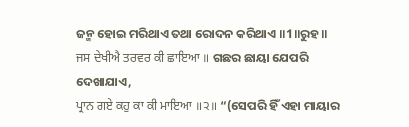ଜନ୍ମ ହୋଇ ମରିଥାଏ ତଥା ରୋଦନ କରିଥାଏ ॥1॥ରୁହ॥
ਜਸ ਦੇਖੀਐ ਤਰਵਰ ਕੀ ਛਾਇਆ ॥ ଗଛର ଛାୟା ଯେପରି ଦେଖାଯାଏ,
ਪ੍ਰਾਨ ਗਏ ਕਹੁ ਕਾ ਕੀ ਮਾਇਆ ॥੨॥ “(ସେପରି ହିଁ ଏହା ମାୟାର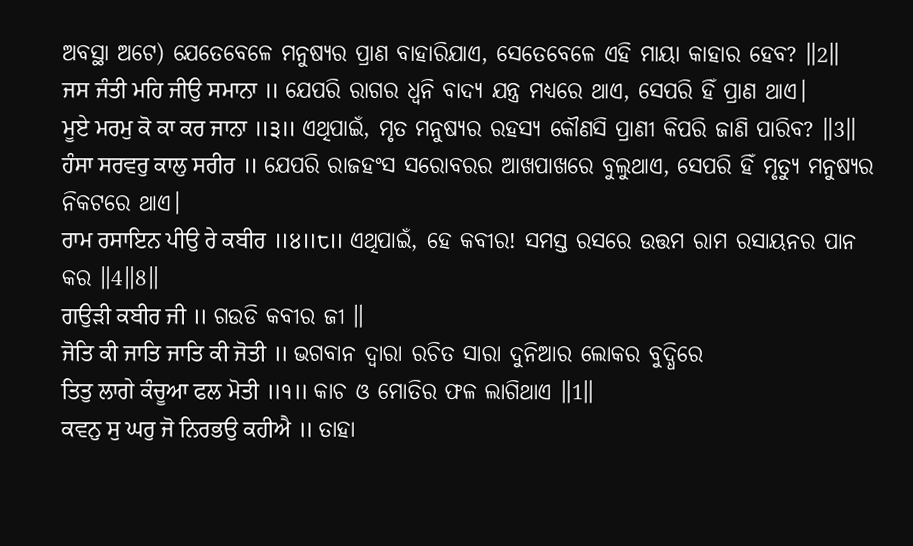ଅବସ୍ଥା ଅଟେ) ଯେତେବେଳେ ମନୁଷ୍ୟର ପ୍ରାଣ ବାହାରିଯାଏ, ସେତେବେଳେ ଏହି ମାୟା କାହାର ହେବ? ॥2॥
ਜਸ ਜੰਤੀ ਮਹਿ ਜੀਉ ਸਮਾਨਾ ॥ ଯେପରି ରାଗର ଧ୍ୱନି ବାଦ୍ୟ ଯନ୍ତ୍ର ମଧ୍ୟରେ ଥାଏ, ସେପରି ହିଁ ପ୍ରାଣ ଥାଏ।
ਮੂਏ ਮਰਮੁ ਕੋ ਕਾ ਕਰ ਜਾਨਾ ॥੩॥ ଏଥିପାଇଁ, ମୃତ ମନୁଷ୍ୟର ରହସ୍ୟ କୌଣସି ପ୍ରାଣୀ କିପରି ଜାଣି ପାରିବ? ॥3॥
ਹੰਸਾ ਸਰਵਰੁ ਕਾਲੁ ਸਰੀਰ ॥ ଯେପରି ରାଜହଂସ ସରୋବରର ଆଖପାଖରେ ବୁଲୁଥାଏ, ସେପରି ହିଁ ମୃତ୍ୟୁ ମନୁଷ୍ୟର ନିକଟରେ ଥାଏ।
ਰਾਮ ਰਸਾਇਨ ਪੀਉ ਰੇ ਕਬੀਰ ॥੪॥੮॥ ଏଥିପାଇଁ, ହେ କବୀର! ସମସ୍ତ ରସରେ ଉତ୍ତମ ରାମ ରସାୟନର ପାନ କର ॥4॥8॥
ਗਉੜੀ ਕਬੀਰ ਜੀ ॥ ଗଉଡି କବୀର ଜୀ ॥
ਜੋਤਿ ਕੀ ਜਾਤਿ ਜਾਤਿ ਕੀ ਜੋਤੀ ॥ ଭଗବାନ ଦ୍ଵାରା ରଚିତ ସାରା ଦୁନିଆର ଲୋକର ବୁଦ୍ଧିରେ
ਤਿਤੁ ਲਾਗੇ ਕੰਚੂਆ ਫਲ ਮੋਤੀ ॥੧॥ କାଚ ଓ ମୋତିର ଫଳ ଲାଗିଥାଏ ॥1॥
ਕਵਨੁ ਸੁ ਘਰੁ ਜੋ ਨਿਰਭਉ ਕਹੀਐ ॥ ତାହା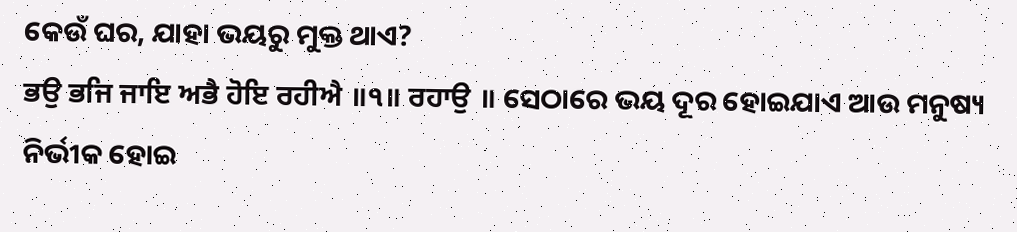କେଉଁ ଘର, ଯାହା ଭୟରୁ ମୁକ୍ତ ଥାଏ?
ਭਉ ਭਜਿ ਜਾਇ ਅਭੈ ਹੋਇ ਰਹੀਐ ॥੧॥ ਰਹਾਉ ॥ ସେଠାରେ ଭୟ ଦୂର ହୋଇଯାଏ ଆଉ ମନୁଷ୍ୟ ନିର୍ଭୀକ ହୋଇ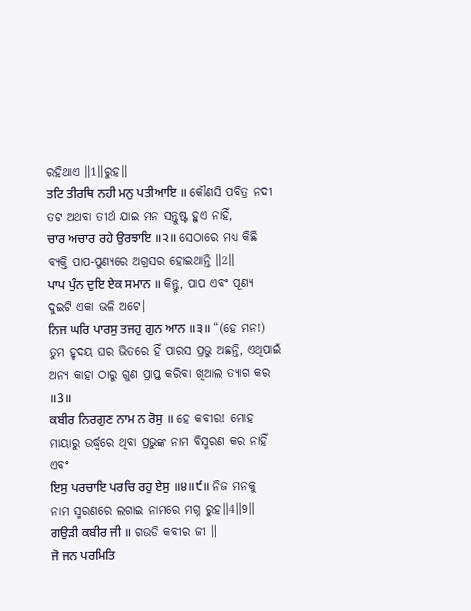ରହିଥାଏ ॥1॥ରୁହ॥
ਤਟਿ ਤੀਰਥਿ ਨਹੀ ਮਨੁ ਪਤੀਆਇ ॥ କୌଣସି ପବିତ୍ର ନଦୀ ତଟ ଅଥବା ତୀର୍ଥ ଯାଇ ମନ ସନ୍ତୁଷ୍ଟ ହୁଏ ନାହିଁ,
ਚਾਰ ਅਚਾਰ ਰਹੇ ਉਰਝਾਇ ॥੨॥ ସେଠାରେ ମଧ୍ୟ କିଛି ବ୍ୟକ୍ତି ପାପ-ପୁଣ୍ୟରେ ଅଗ୍ରସର ହୋଇଥାନ୍ତି ॥2॥
ਪਾਪ ਪੁੰਨ ਦੁਇ ਏਕ ਸਮਾਨ ॥ କିନ୍ତୁ, ପାପ ଏବଂ ପୂଣ୍ୟ ଦୁଇଟି ଏକା ଭଳି ଅଟେ।
ਨਿਜ ਘਰਿ ਪਾਰਸੁ ਤਜਹੁ ਗੁਨ ਆਨ ॥੩॥ “(ହେ ମନ!) ତୁମ ହୃଦୟ ଘର ଭିତରେ ହିଁ ପାରସ ପ୍ରଭୁ ଅଛନ୍ତି, ଏଥିପାଇଁ ଅନ୍ୟ କାହା ଠାରୁ ଗୁଣ ପ୍ରାପ୍ତ କରିବା ଖିଆଲ ତ୍ୟାଗ କର ॥3॥
ਕਬੀਰ ਨਿਰਗੁਣ ਨਾਮ ਨ ਰੋਸੁ ॥ ହେ କବୀର! ମୋହ ମାୟାରୁ ଉର୍ଦ୍ଧ୍ଵରେ ଥିବା ପ୍ରଭୁଙ୍କ ନାମ ବିସ୍ମରଣ କର ନାହିଁ ଏବଂ
ਇਸੁ ਪਰਚਾਇ ਪਰਚਿ ਰਹੁ ਏਸੁ ॥੪॥੯॥ ନିଜ ମନକୁ ନାମ ସ୍ମରଣରେ ଲଗାଇ ନାମରେ ମଗ୍ନ ରୁହ॥4॥9॥
ਗਉੜੀ ਕਬੀਰ ਜੀ ॥ ଗଉଡି କବୀର ଜୀ ॥
ਜੋ ਜਨ ਪਰਮਿਤਿ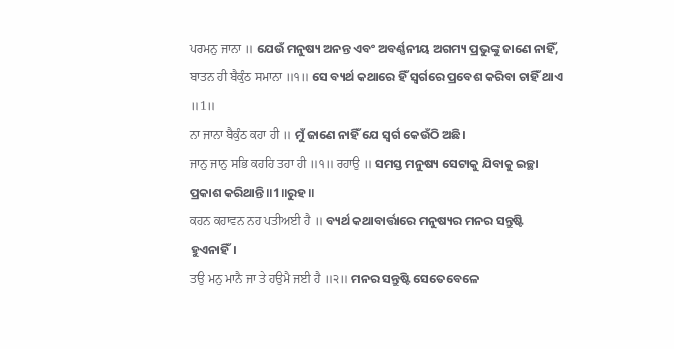ਪਰਮਨੁ ਜਾਨਾ ॥ ଯେଉଁ ମନୁଷ୍ୟ ଅନନ୍ତ ଏବଂ ଅବର୍ଣ୍ଣନୀୟ ଅଗମ୍ୟ ପ୍ରଭୁଙ୍କୁ ଜାଣେ ନାହିଁ,
ਬਾਤਨ ਹੀ ਬੈਕੁੰਠ ਸਮਾਨਾ ॥੧॥ ସେ ବ୍ୟର୍ଥ କଥାରେ ହିଁ ସ୍ବର୍ଗରେ ପ୍ରବେଶ କରିବା ଚାହିଁ ଥାଏ ॥1॥
ਨਾ ਜਾਨਾ ਬੈਕੁੰਠ ਕਹਾ ਹੀ ॥ ମୁଁ ଜାଣେ ନାହିଁ ଯେ ସ୍ଵର୍ଗ କେଉଁଠି ଅଛି।
ਜਾਨੁ ਜਾਨੁ ਸਭਿ ਕਹਹਿ ਤਹਾ ਹੀ ॥੧॥ ਰਹਾਉ ॥ ସମସ୍ତ ମନୁଷ୍ୟ ସେଟାକୁ ଯିବାକୁ ଇଚ୍ଛା ପ୍ରକାଶ କରିଥାନ୍ତି ॥1॥ରୁହ॥
ਕਹਨ ਕਹਾਵਨ ਨਹ ਪਤੀਅਈ ਹੈ ॥ ବ୍ୟର୍ଥ କଥାବାର୍ତ୍ତାରେ ମନୁଷ୍ୟର ମନର ସନ୍ତୁଷ୍ଟି ହୁଏନାହିଁ।
ਤਉ ਮਨੁ ਮਾਨੈ ਜਾ ਤੇ ਹਉਮੈ ਜਈ ਹੈ ॥੨॥ ମନର ସନ୍ତୁଷ୍ଟି ସେତେବେଳେ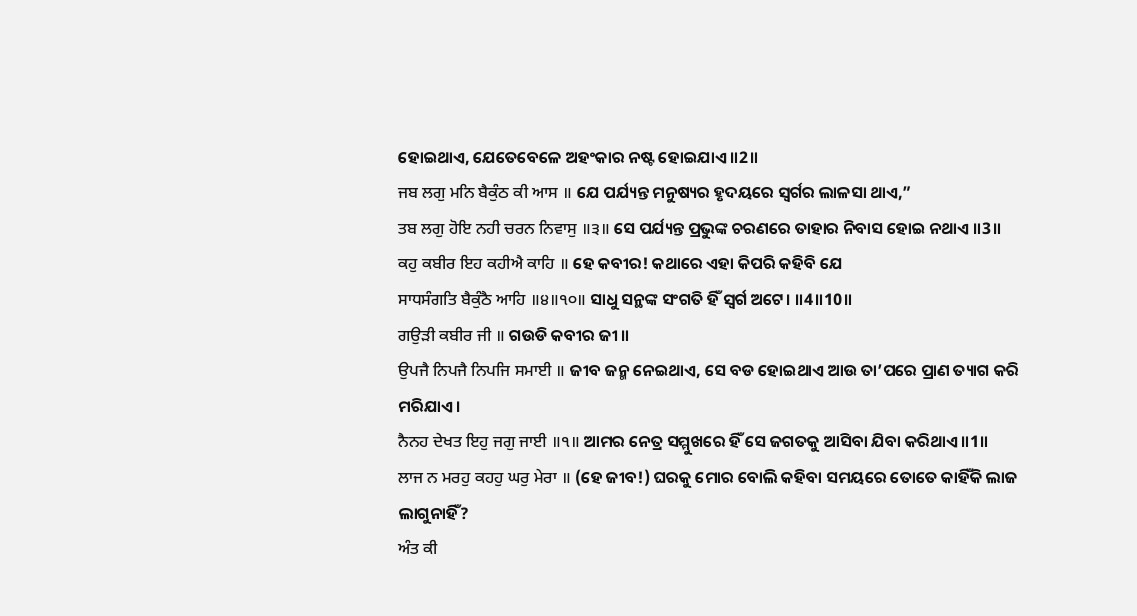ହୋଇଥାଏ, ଯେତେବେଳେ ଅହଂକାର ନଷ୍ଟ ହୋଇଯାଏ ॥2॥
ਜਬ ਲਗੁ ਮਨਿ ਬੈਕੁੰਠ ਕੀ ਆਸ ॥ ଯେ ପର୍ଯ୍ୟନ୍ତ ମନୁଷ୍ୟର ହୃଦୟରେ ସ୍ଵର୍ଗର ଲାଳସା ଥାଏ,”
ਤਬ ਲਗੁ ਹੋਇ ਨਹੀ ਚਰਨ ਨਿਵਾਸੁ ॥੩॥ ସେ ପର୍ଯ୍ୟନ୍ତ ପ୍ରଭୁଙ୍କ ଚରଣରେ ତାହାର ନିବାସ ହୋଇ ନଥାଏ ॥3॥
ਕਹੁ ਕਬੀਰ ਇਹ ਕਹੀਐ ਕਾਹਿ ॥ ହେ କବୀର! କଥାରେ ଏହା କିପରି କହିବି ଯେ
ਸਾਧਸੰਗਤਿ ਬੈਕੁੰਠੈ ਆਹਿ ॥੪॥੧੦॥ ସାଧୁ ସନ୍ଥଙ୍କ ସଂଗତି ହିଁ ସ୍ଵର୍ଗ ଅଟେ। ॥4॥10॥
ਗਉੜੀ ਕਬੀਰ ਜੀ ॥ ଗଉଡି କବୀର ଜୀ ॥
ਉਪਜੈ ਨਿਪਜੈ ਨਿਪਜਿ ਸਮਾਈ ॥ ଜୀବ ଜନ୍ମ ନେଇଥାଏ, ସେ ବଡ ହୋଇଥାଏ ଆଉ ତା’ପରେ ପ୍ରାଣ ତ୍ୟାଗ କରି ମରିଯାଏ।
ਨੈਨਹ ਦੇਖਤ ਇਹੁ ਜਗੁ ਜਾਈ ॥੧॥ ଆମର ନେତ୍ର ସମ୍ମୁଖରେ ହିଁ ସେ ଜଗତକୁ ଆସିବା ଯିବା କରିଥାଏ ॥1॥
ਲਾਜ ਨ ਮਰਹੁ ਕਹਹੁ ਘਰੁ ਮੇਰਾ ॥ (ହେ ଜୀବ!) ଘରକୁ ମୋର ବୋଲି କହିବା ସମୟରେ ତୋତେ କାହିଁକି ଲାଜ ଲାଗୁନାହିଁ?
ਅੰਤ ਕੀ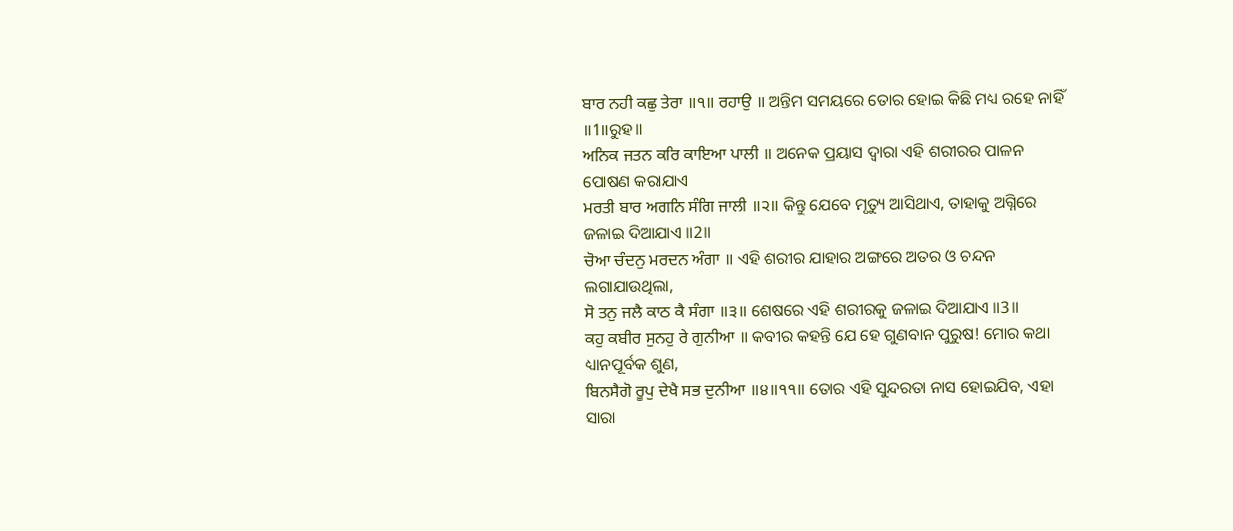ਬਾਰ ਨਹੀ ਕਛੁ ਤੇਰਾ ॥੧॥ ਰਹਾਉ ॥ ଅନ୍ତିମ ସମୟରେ ତୋର ହୋଇ କିଛି ମଧ୍ୟ ରହେ ନାହିଁ ॥1॥ରୁହ॥
ਅਨਿਕ ਜਤਨ ਕਰਿ ਕਾਇਆ ਪਾਲੀ ॥ ଅନେକ ପ୍ରୟାସ ଦ୍ଵାରା ଏହି ଶରୀରର ପାଳନ ପୋଷଣ କରାଯାଏ
ਮਰਤੀ ਬਾਰ ਅਗਨਿ ਸੰਗਿ ਜਾਲੀ ॥੨॥ କିନ୍ତୁ ଯେବେ ମୃତ୍ୟୁ ଆସିଥାଏ, ତାହାକୁ ଅଗ୍ନିରେ ଜଳାଇ ଦିଆଯାଏ ॥2॥
ਚੋਆ ਚੰਦਨੁ ਮਰਦਨ ਅੰਗਾ ॥ ଏହି ଶରୀର ଯାହାର ଅଙ୍ଗରେ ଅତର ଓ ଚନ୍ଦନ ଲଗାଯାଉଥିଲା,
ਸੋ ਤਨੁ ਜਲੈ ਕਾਠ ਕੈ ਸੰਗਾ ॥੩॥ ଶେଷରେ ଏହି ଶରୀରକୁ ଜଳାଇ ଦିଆଯାଏ ॥3॥
ਕਹੁ ਕਬੀਰ ਸੁਨਹੁ ਰੇ ਗੁਨੀਆ ॥ କବୀର କହନ୍ତି ଯେ ହେ ଗୁଣବାନ ପୁରୁଷ! ମୋର କଥା ଧ୍ୟାନପୂର୍ବକ ଶୁଣ,
ਬਿਨਸੈਗੋ ਰੂਪੁ ਦੇਖੈ ਸਭ ਦੁਨੀਆ ॥੪॥੧੧॥ ତୋର ଏହି ସୁନ୍ଦରତା ନାସ ହୋଇଯିବ, ଏହା ସାରା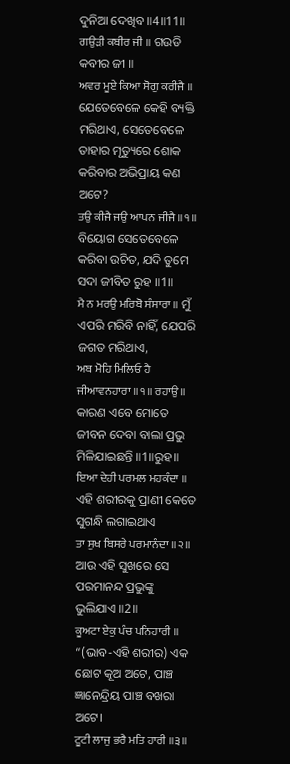ଦୁନିଆ ଦେଖିବ ॥4॥11॥
ਗਉੜੀ ਕਬੀਰ ਜੀ ॥ ଗଉଡି କବୀର ଜୀ ॥
ਅਵਰ ਮੂਏ ਕਿਆ ਸੋਗੁ ਕਰੀਜੈ ॥ ଯେତେବେଳେ କେହି ବ୍ୟକ୍ତି ମରିଥାଏ, ସେତେବେଳେ ତାହାର ମୃତ୍ୟୁରେ ଶୋକ କରିବାର ଅଭିପ୍ରାୟ କଣ ଅଟେ?
ਤਉ ਕੀਜੈ ਜਉ ਆਪਨ ਜੀਜੈ ॥੧॥ ବିୟୋଗ ସେତେବେଳେ କରିବା ଉଚିତ, ଯଦି ତୁମେ ସଦା ଜୀବିତ ରୁହ ॥1॥
ਮੈ ਨ ਮਰਉ ਮਰਿਬੋ ਸੰਸਾਰਾ ॥ ମୁଁ ଏପରି ମରିବି ନାହିଁ, ଯେପରି ଜଗତ ମରିଥାଏ,
ਅਬ ਮੋਹਿ ਮਿਲਿਓ ਹੈ ਜੀਆਵਨਹਾਰਾ ॥੧॥ ਰਹਾਉ ॥ କାରଣ ଏବେ ମୋତେ ଜୀବନ ଦେବା ବାଲା ପ୍ରଭୁ ମିଳିଯାଇଛନ୍ତି ॥1॥ରୁହ॥
ਇਆ ਦੇਹੀ ਪਰਮਲ ਮਹਕੰਦਾ ॥ ଏହି ଶରୀରକୁ ପ୍ରାଣୀ କେତେ ସୁଗନ୍ଧି ଲଗାଇଥାଏ
ਤਾ ਸੁਖ ਬਿਸਰੇ ਪਰਮਾਨੰਦਾ ॥੨॥ ଆଉ ଏହି ସୁଖରେ ସେ ପରମାନନ୍ଦ ପ୍ରଭୁଙ୍କୁ ଭୁଲିଯାଏ ॥2॥
ਕੂਅਟਾ ਏਕੁ ਪੰਚ ਪਨਿਹਾਰੀ ॥ “(ଭାବ-ଏହି ଶରୀର) ଏକ ଛୋଟ କୂଅ ଅଟେ, ପାଞ୍ଚ ଜ୍ଞାନେନ୍ଦ୍ରିୟ ପାଞ୍ଚ ବଖରା ଅଟେ।
ਟੂਟੀ ਲਾਜੁ ਭਰੈ ਮਤਿ ਹਾਰੀ ॥੩॥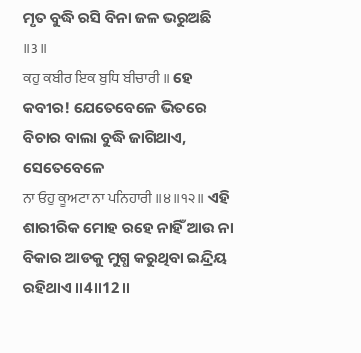ମୃତ ବୁଦ୍ଧି ରସି ବିନା ଜଳ ଭରୁଅଛି ॥3॥
ਕਹੁ ਕਬੀਰ ਇਕ ਬੁਧਿ ਬੀਚਾਰੀ ॥ ହେ କବୀର! ଯେତେବେଳେ ଭିତରେ ବିଚାର ବାଲା ବୁଦ୍ଧି ଜାଗିଥାଏ, ସେତେବେଳେ
ਨਾ ਓਹੁ ਕੂਅਟਾ ਨਾ ਪਨਿਹਾਰੀ ॥੪॥੧੨॥ ଏହି ଶାରୀରିକ ମୋହ ରହେ ନାହିଁ ଆଉ ନା ବିକାର ଆଡକୁ ମୁଗ୍ଧ କରୁଥିବା ଇନ୍ଦ୍ରିୟ ରହିଥାଏ ॥4॥12॥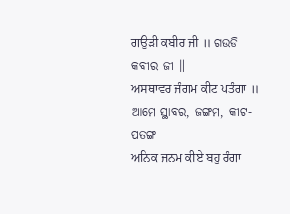ਗਉੜੀ ਕਬੀਰ ਜੀ ॥ ଗଉଡି କବୀର ଜୀ ॥
ਅਸਥਾਵਰ ਜੰਗਮ ਕੀਟ ਪਤੰਗਾ ॥ ଆମେ ସ୍ଥାବର, ଜଙ୍ଗମ, କୀଟ-ପତଙ୍ଗ
ਅਨਿਕ ਜਨਮ ਕੀਏ ਬਹੁ ਰੰਗਾ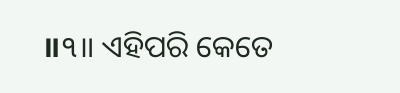॥੧॥ ଏହିପରି କେତେ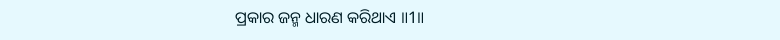ପ୍ରକାର ଜନ୍ମ ଧାରଣ କରିଥାଏ ॥1॥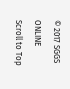© 2017 SGGS ONLINE
Scroll to Top